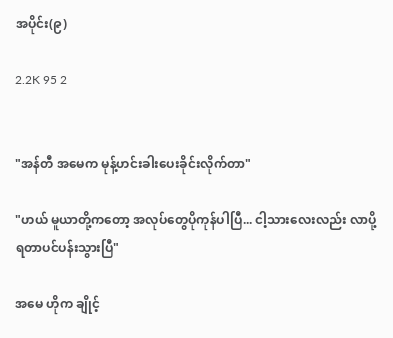အပိုင်း(၉)

2.2K 95 2


"အန်တီ အမေက မုန့်ဟင်းခါးပေးခိုင်းလိုက်တာ"

"ဟယ် မူယာတို့ကတော့ အလုပ်တွေပိုကုန်ပါပြီ... ငါ့သားလေးလည်း လာပို့ရတာပင်ပန်းသွားပြီ"

အမေ ဟိုက ချိုင့်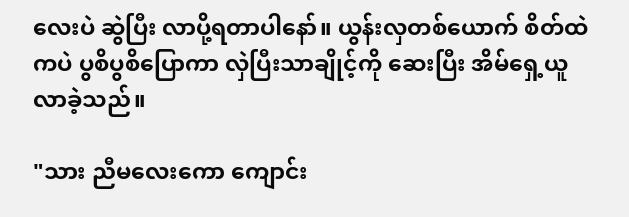လေးပဲ ဆွဲပြီး လာပို့ရတာပါနော်။ ယွန်းလှတစ်ယောက် စိတ်ထဲကပဲ ပွစိပွစိပြောကာ လှဲပြီးသာချိုင့်ကို ဆေးပြီး အိမ်ရှေ့ယူလာခဲ့သည်။

"သား ညီမလေးကော ကျောင်း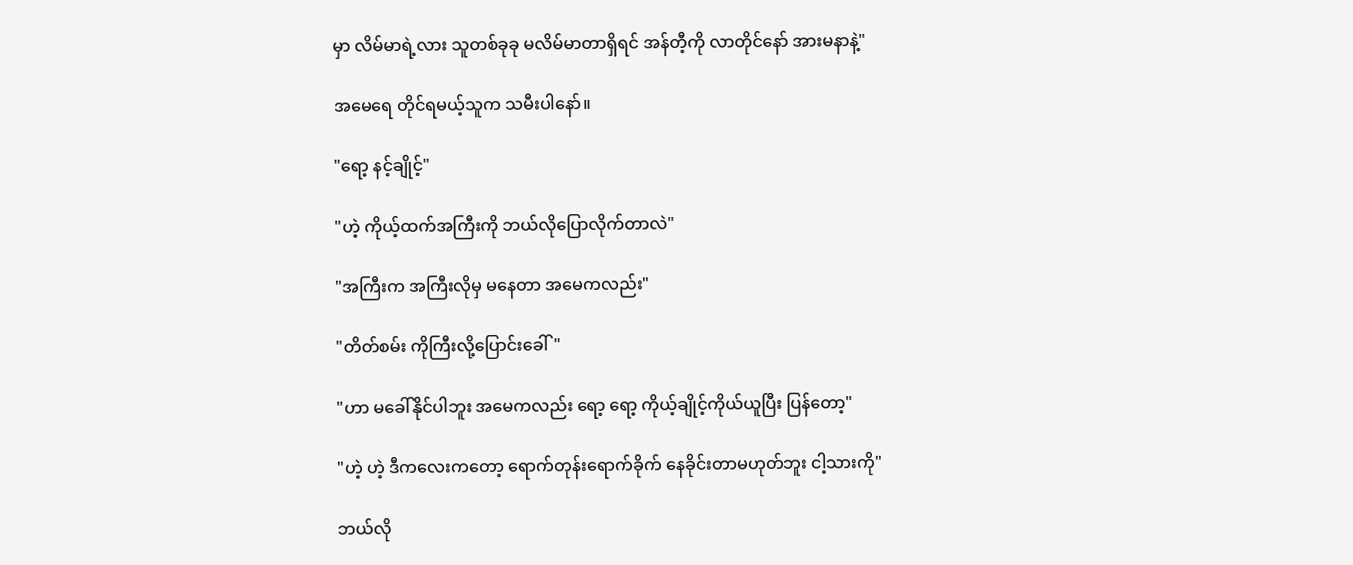မှာ လိမ်မာရဲ့လား သူတစ်ခုခု မလိမ်မာတာရှိရင် အန်တီ့ကို လာတိုင်နော် အားမနာနဲ့"

အမေရေ တိုင်ရမယ့်သူက သမီးပါနော်။

"ရော့ နင့်ချိုင့်"

"ဟဲ့ ကိုယ့်ထက်အကြီးကို ဘယ်လိုပြောလိုက်တာလဲ"

"အကြီးက အကြီးလိုမှ မနေတာ အမေကလည်း"

"တိတ်စမ်း ကိုကြီးလို့ပြောင်းခေါ်"

"ဟာ မခေါ်နိုင်ပါဘူး အမေကလည်း ရော့ ရော့ ကိုယ့်ချိုင့်ကိုယ်ယူပြီး ပြန်တော့"

"ဟဲ့ ဟဲ့ ဒီကလေးကတော့ ရောက်တုန်းရောက်ခိုက် နေခိုင်းတာမဟုတ်ဘူး ငါ့သားကို"

ဘယ်လို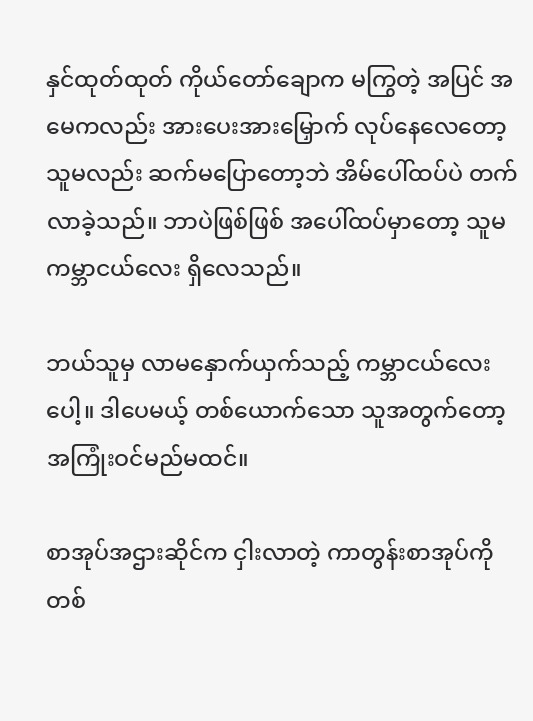နှင်ထုတ်ထုတ် ကိုယ်တော်ချောက မကြွတဲ့ အပြင် အမေကလည်း အားပေးအားမြှောက် လုပ်နေလေတော့ သူမလည်း ဆက်မပြောတော့ဘဲ အိမ်ပေါ်ထပ်ပဲ တက်လာခဲ့သည်။ ဘာပဲဖြစ်ဖြစ် အပေါ်ထပ်မှာတော့ သူမ ကမ္ဘာငယ်လေး ရှိလေသည်။

ဘယ်သူမှ လာမနှောက်ယှက်သည့် ကမ္ဘာငယ်လေးပေါ့။ ဒါပေမယ့် တစ်ယောက်သော သူအတွက်တော့ အကြုံးဝင်မည်မထင်။

စာအုပ်အဌားဆိုင်က ငှါးလာတဲ့ ကာတွန်းစာအုပ်ကို တစ်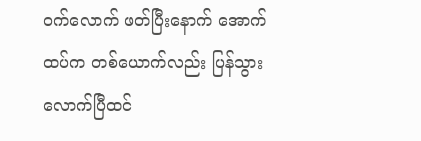ဝက်လောက် ဖတ်ပြီးနောက် အောက်ထပ်က တစ်ယောက်လည်း ပြန်သွားလောက်ပြီထင်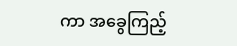ကာ အခွေကြည့်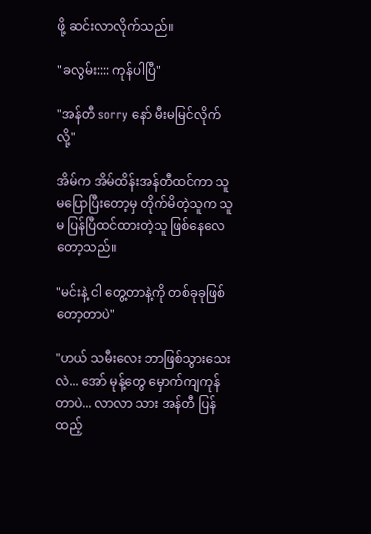ဖို့ ဆင်းလာလိုက်သည်။

"ခလွမ်း:::: ကုန်ပါပြီ"

"အန်တီ sorry နော် မီးမမြင်လိုက်လို့"

အိမ်က အိမ်ထိန်းအန်တီထင်ကာ သူမပြောပြီးတော့မှ တိုက်မိတဲ့သူက သူမ ပြန်ပြီထင်ထားတဲ့သူ ဖြစ်နေလေတော့သည်။

"မင်းနဲ့ ငါ တွေ့တာနဲ့ကို တစ်ခုခုဖြစ်တော့တာပဲ"

"ဟယ် သမီးလေး ဘာဖြစ်သွားသေးလဲ... အော် မုန့်တွေ မှောက်ကျကုန်တာပဲ... လာလာ သား အန်တီ ပြန်ထည့်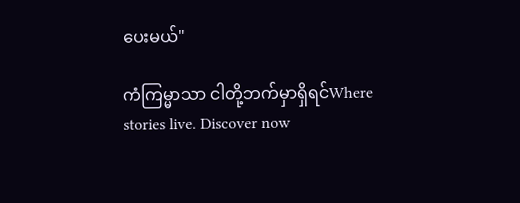ပေးမယ်"

ကံကြမ္မာသာ ငါတို့ဘက်မှာရှိရင်Where stories live. Discover now